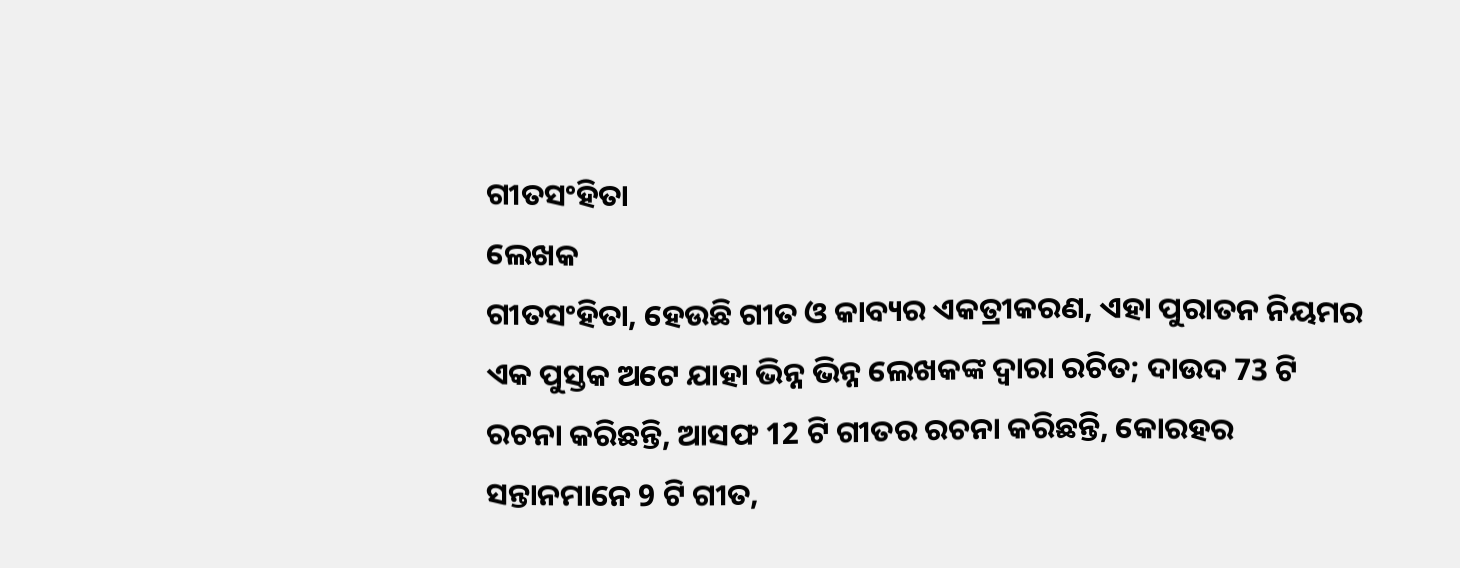ଗୀତସଂହିତା
ଲେଖକ
ଗୀତସଂହିତା, ହେଉଛି ଗୀତ ଓ କାବ୍ୟର ଏକତ୍ରୀକରଣ, ଏହା ପୁରାତନ ନିୟମର ଏକ ପୁସ୍ତକ ଅଟେ ଯାହା ଭିନ୍ନ ଭିନ୍ନ ଲେଖକଙ୍କ ଦ୍ଵାରା ରଚିତ; ଦାଉଦ 73 ଟି ରଚନା କରିଛନ୍ତି, ଆସଫ 12 ଟି ଗୀତର ରଚନା କରିଛନ୍ତି, କୋରହର ସନ୍ତାନମାନେ 9 ଟି ଗୀତ,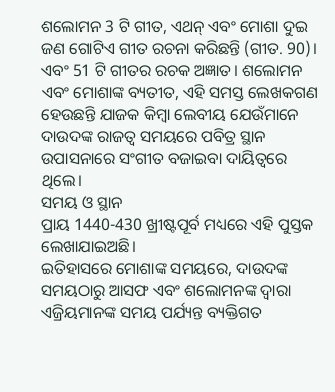ଶଲୋମନ 3 ଟି ଗୀତ, ଏଥନ୍‍ ଏବଂ ମୋଶା ଦୁଇ ଜଣ ଗୋଟିଏ ଗୀତ ରଚନା କରିଛନ୍ତି (ଗୀତ. 90)। ଏବଂ 51 ଟି ଗୀତର ରଚକ ଅଜ୍ଞାତ। ଶଲୋମନ ଏବଂ ମୋଶାଙ୍କ ବ୍ୟତୀତ, ଏହି ସମସ୍ତ ଲେଖକଗଣ ହେଉଛନ୍ତି ଯାଜକ କିମ୍ବା ଲେବୀୟ ଯେଉଁମାନେ ଦାଉଦଙ୍କ ରାଜତ୍ୱ ସମୟରେ ପବିତ୍ର ସ୍ଥାନ ଉପାସନାରେ ସଂଗୀତ ବଜାଇବା ଦାୟିତ୍ଵରେ ଥିଲେ।
ସମୟ ଓ ସ୍ଥାନ
ପ୍ରାୟ 1440-430 ଖ୍ରୀଷ୍ଟପୂର୍ବ ମଧ୍ୟରେ ଏହି ପୁସ୍ତକ ଲେଖାଯାଇଅଛି।
ଇତିହାସରେ ମୋଶାଙ୍କ ସମୟରେ, ଦାଉଦଙ୍କ ସମୟଠାରୁ ଆସଫ ଏବଂ ଶଲୋମନଙ୍କ ଦ୍ଵାରା ଏଜ୍ରିୟମାନଙ୍କ ସମୟ ପର୍ଯ୍ୟନ୍ତ ବ୍ୟକ୍ତିଗତ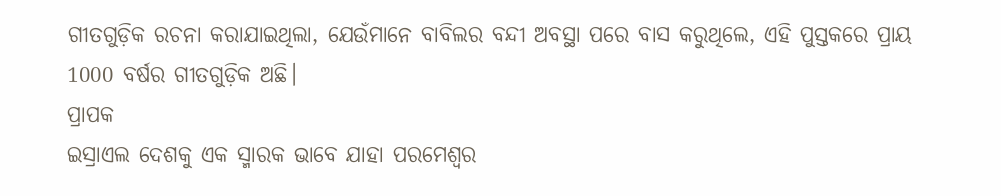ଗୀତଗୁଡ଼ିକ ରଚନା କରାଯାଇଥିଲା, ଯେଉଁମାନେ ବାବିଲର ବନ୍ଦୀ ଅବସ୍ଥା ପରେ ବାସ କରୁଥିଲେ, ଏହି ପୁସ୍ତକରେ ପ୍ରାୟ 1000 ବର୍ଷର ଗୀତଗୁଡ଼ିକ ଅଛି।
ପ୍ରାପକ
ଇସ୍ରାଏଲ ଦେଶକୁ ଏକ ସ୍ମାରକ ଭାବେ ଯାହା ପରମେଶ୍ୱର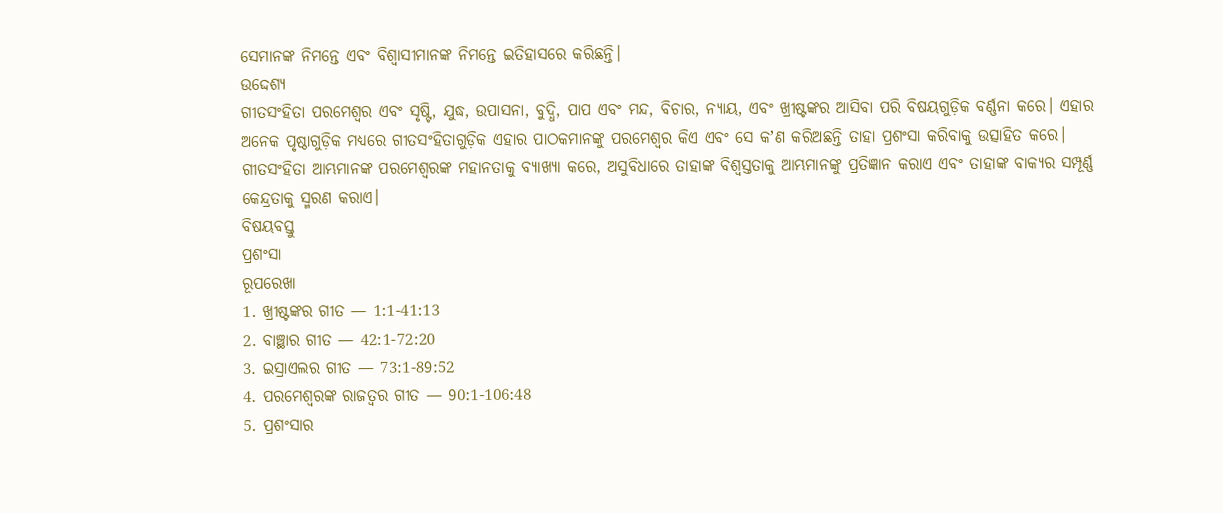ସେମାନଙ୍କ ନିମନ୍ତେ ଏବଂ ବିଶ୍ଵାସୀମାନଙ୍କ ନିମନ୍ତେ ଇତିହାସରେ କରିଛନ୍ତି।
ଉଦ୍ଦେଶ୍ୟ
ଗୀତସଂହିତା ପରମେଶ୍ୱର ଏବଂ ସୃଷ୍ଟି, ଯୁଦ୍ଧ, ଉପାସନା, ବୁଦ୍ଧି, ପାପ ଏବଂ ମନ୍ଦ, ବିଚାର, ନ୍ୟାୟ, ଏବଂ ଖ୍ରୀଷ୍ଟଙ୍କର ଆସିବା ପରି ବିଷୟଗୁଡ଼ିକ ବର୍ଣ୍ଣନା କରେ। ଏହାର ଅନେକ ପୃଷ୍ଠାଗୁଡ଼ିକ ମଧ୍ୟରେ ଗୀତସଂହିତାଗୁଡ଼ିକ ଏହାର ପାଠକମାନଙ୍କୁ ପରମେଶ୍ୱର କିଏ ଏବଂ ସେ କʼଣ କରିଅଛନ୍ତି ତାହା ପ୍ରଶଂସା କରିବାକୁ ଉତ୍ସାହିତ କରେ। ଗୀତସଂହିତା ଆମ୍ଭମାନଙ୍କ ପରମେଶ୍ୱରଙ୍କ ମହାନତାକୁ ବ୍ୟାଖ୍ୟା କରେ, ଅସୁବିଧାରେ ତାହାଙ୍କ ବିଶ୍ଵସ୍ତତାକୁ ଆମ୍ଭମାନଙ୍କୁ ପ୍ରତିଜ୍ଞାନ କରାଏ ଏବଂ ତାହାଙ୍କ ବାକ୍ୟର ସମ୍ପୂର୍ଣ୍ଣ କେନ୍ଦ୍ରତାକୁ ସ୍ମରଣ କରାଏ।
ବିଷୟବସ୍ତୁ
ପ୍ରଶଂସା
ରୂପରେଖା
1. ଖ୍ରୀଷ୍ଟଙ୍କର ଗୀତ — 1:1-41:13
2. ବାଞ୍ଛାର ଗୀତ — 42:1-72:20
3. ଇସ୍ରାଏଲର ଗୀତ — 73:1-89:52
4. ପରମେଶ୍ୱରଙ୍କ ରାଜତ୍ଵର ଗୀତ — 90:1-106:48
5. ପ୍ରଶଂସାର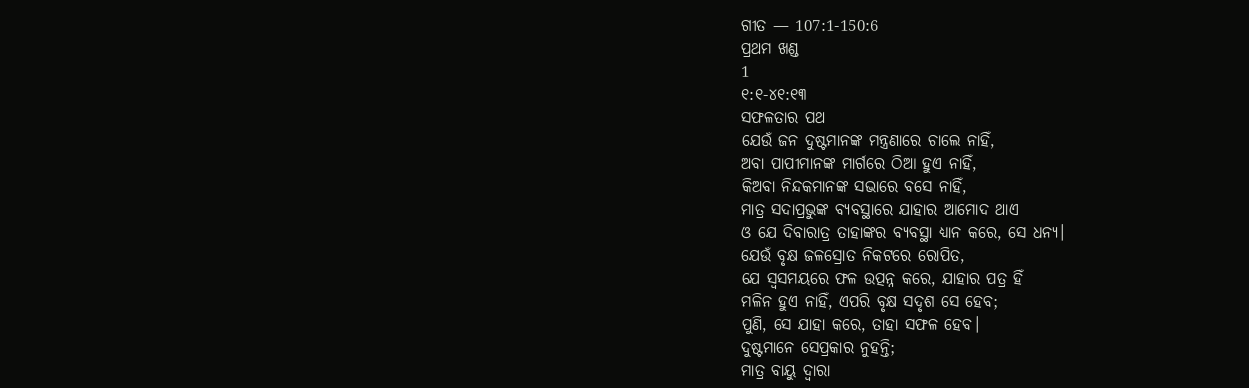ଗୀତ — 107:1-150:6
ପ୍ରଥମ ଖଣ୍ଡ
1
୧:୧-୪୧:୧୩
ସଫଳତାର ପଥ
ଯେଉଁ ଜନ ଦୁଷ୍ଟମାନଙ୍କ ମନ୍ତ୍ରଣାରେ ଚାଲେ ନାହିଁ,
ଅବା ପାପୀମାନଙ୍କ ମାର୍ଗରେ ଠିଆ ହୁଏ ନାହିଁ,
କିଅବା ନିନ୍ଦକମାନଙ୍କ ସଭାରେ ବସେ ନାହିଁ,
ମାତ୍ର ସଦାପ୍ରଭୁଙ୍କ ବ୍ୟବସ୍ଥାରେ ଯାହାର ଆମୋଦ ଥାଏ
ଓ ଯେ ଦିବାରାତ୍ର ତାହାଙ୍କର ବ୍ୟବସ୍ଥା ଧ୍ୟାନ କରେ, ସେ ଧନ୍ୟ।
ଯେଉଁ ବୃକ୍ଷ ଜଳସ୍ରୋତ ନିକଟରେ ରୋପିତ,
ଯେ ସ୍ୱସମୟରେ ଫଳ ଉତ୍ପନ୍ନ କରେ, ଯାହାର ପତ୍ର ହିଁ
ମଳିନ ହୁଏ ନାହିଁ, ଏପରି ବୃକ୍ଷ ସଦୃଶ ସେ ହେବ;
ପୁଣି, ସେ ଯାହା କରେ, ତାହା ସଫଳ ହେବ।
ଦୁଷ୍ଟମାନେ ସେପ୍ରକାର ନୁହନ୍ତି;
ମାତ୍ର ବାୟୁ ଦ୍ୱାରା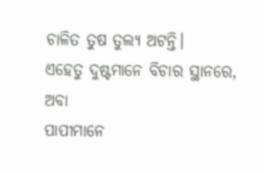ଚାଳିତ ତୁଷ ତୁଲ୍ୟ ଅଟନ୍ତି।
ଏହେତୁ ଦୁଷ୍ଟମାନେ ବିଚାର ସ୍ଥାନରେ, ଅବା
ପାପୀମାନେ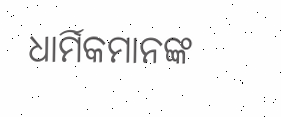ଧାର୍ମିକମାନଙ୍କ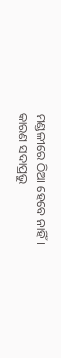ମଣ୍ଡଳୀରେ ଠିଆ ହେବେ ନାହିଁ।
କାରଣ ସଦାପ୍ରଭୁ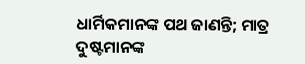ଧାର୍ମିକମାନଙ୍କ ପଥ ଜାଣନ୍ତି; ମାତ୍ର
ଦୁଷ୍ଟମାନଙ୍କ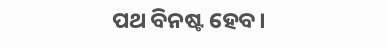ପଥ ବିନଷ୍ଟ ହେବ।